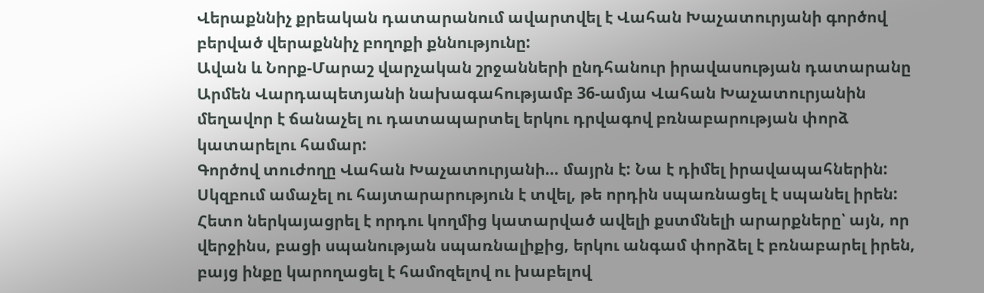Վերաքննիչ քրեական դատարանում ավարտվել է Վահան Խաչատուրյանի գործով բերված վերաքննիչ բողոքի քննությունը:
Ավան և Նորք-Մարաշ վարչական շրջանների ընդհանուր իրավասության դատարանը Արմեն Վարդապետյանի նախագահությամբ 36-ամյա Վահան Խաչատուրյանին մեղավոր է ճանաչել ու դատապարտել երկու դրվագով բռնաբարության փորձ կատարելու համար:
Գործով տուժողը Վահան Խաչատուրյանի… մայրն է: Նա է դիմել իրավապահներին: Սկզբում ամաչել ու հայտարարություն է տվել, թե որդին սպառնացել է սպանել իրեն:
Հետո ներկայացրել է որդու կողմից կատարված ավելի քստմնելի արարքները՝ այն, որ վերջինս, բացի սպանության սպառնալիքից, երկու անգամ փորձել է բռնաբարել իրեն, բայց ինքը կարողացել է համոզելով ու խաբելով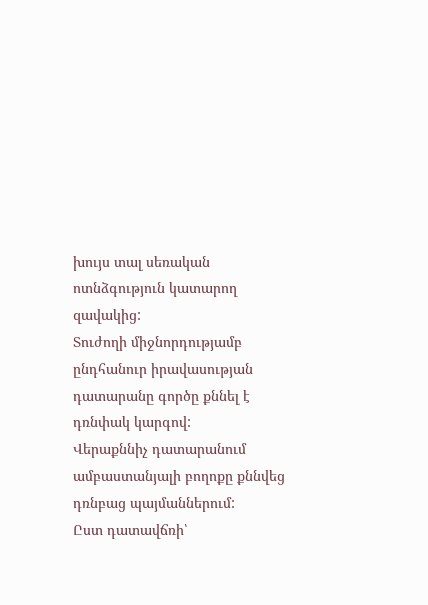խույս տալ սեռական ոտնձգություն կատարող զավակից:
Տուժողի միջնորդությամբ ընդհանուր իրավասության դատարանը գործը քննել է դռնփակ կարգով:
Վերաքննիչ դատարանում ամբաստանյալի բողոքը քննվեց դռնբաց պայմաններում:
Ըստ դատավճռի՝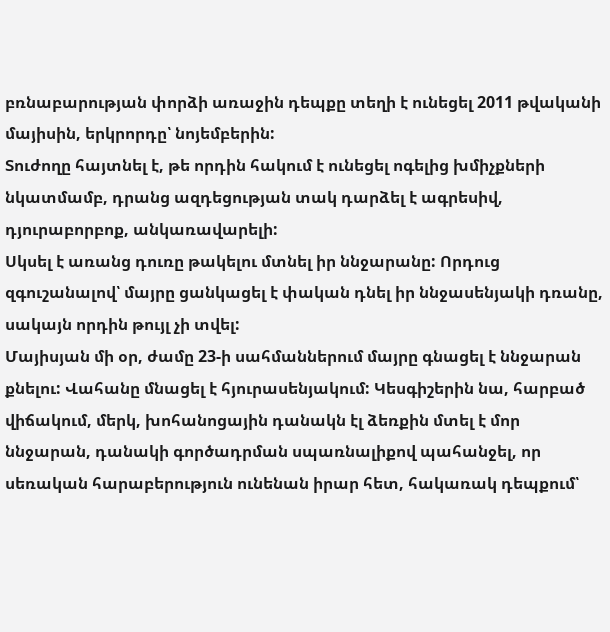բռնաբարության փորձի առաջին դեպքը տեղի է ունեցել 2011 թվականի մայիսին, երկրորդը՝ նոյեմբերին:
Տուժողը հայտնել է, թե որդին հակում է ունեցել ոգելից խմիչքների նկատմամբ, դրանց ազդեցության տակ դարձել է ագրեսիվ, դյուրաբորբոք, անկառավարելի:
Սկսել է առանց դուռը թակելու մտնել իր ննջարանը: Որդուց զգուշանալով՝ մայրը ցանկացել է փական դնել իր ննջասենյակի դռանը, սակայն որդին թույլ չի տվել:
Մայիսյան մի օր, ժամը 23-ի սահմաններում մայրը գնացել է ննջարան քնելու: Վահանը մնացել է հյուրասենյակում: Կեսգիշերին նա, հարբած վիճակում, մերկ, խոհանոցային դանակն էլ ձեռքին մտել է մոր ննջարան, դանակի գործադրման սպառնալիքով պահանջել, որ սեռական հարաբերություն ունենան իրար հետ, հակառակ դեպքում՝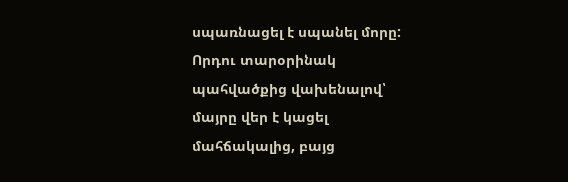սպառնացել է սպանել մորը:
Որդու տարօրինակ պահվածքից վախենալով՝ մայրը վեր է կացել մահճակալից, բայց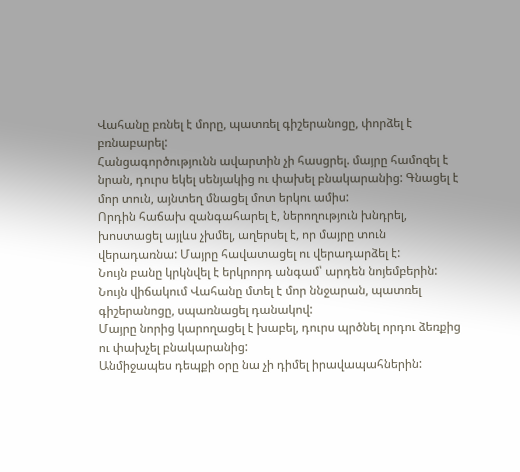Վահանը բռնել է մորը, պատռել գիշերանոցը, փորձել է բռնաբարել:
Հանցագործությունն ավարտին չի հասցրել. մայրը համոզել է նրան, դուրս եկել սենյակից ու փախել բնակարանից: Գնացել է մոր տուն, այնտեղ մնացել մոտ երկու ամիս:
Որդին հաճախ զանգահարել է, ներողություն խնդրել, խոստացել այլևս չխմել, աղերսել է, որ մայրը տուն վերադառնա: Մայրը հավատացել ու վերադարձել է:
Նույն բանը կրկնվել է երկրորդ անգամ՝ արդեն նոյեմբերին: Նույն վիճակում Վահանը մտել է մոր ննջարան, պատռել գիշերանոցը, սպառնացել դանակով:
Մայրը նորից կարողացել է խաբել, դուրս պրծնել որդու ձեռքից ու փախչել բնակարանից:
Անմիջապես դեպքի օրը նա չի դիմել իրավապահներին: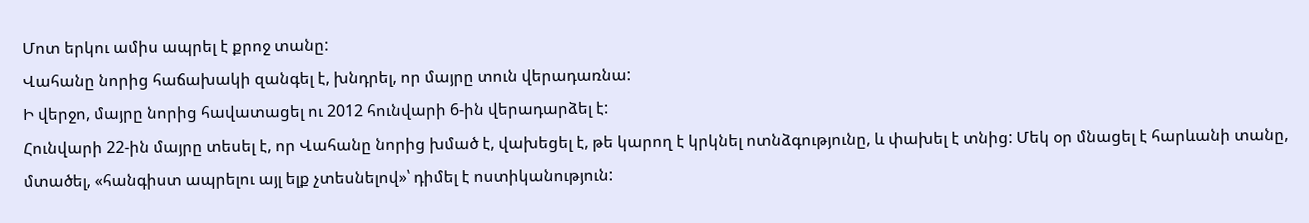Մոտ երկու ամիս ապրել է քրոջ տանը:
Վահանը նորից հաճախակի զանգել է, խնդրել, որ մայրը տուն վերադառնա:
Ի վերջո, մայրը նորից հավատացել ու 2012 հունվարի 6-ին վերադարձել է:
Հունվարի 22-ին մայրը տեսել է, որ Վահանը նորից խմած է, վախեցել է, թե կարող է կրկնել ոտնձգությունը, և փախել է տնից: Մեկ օր մնացել է հարևանի տանը, մտածել, «հանգիստ ապրելու այլ ելք չտեսնելով»՝ դիմել է ոստիկանություն: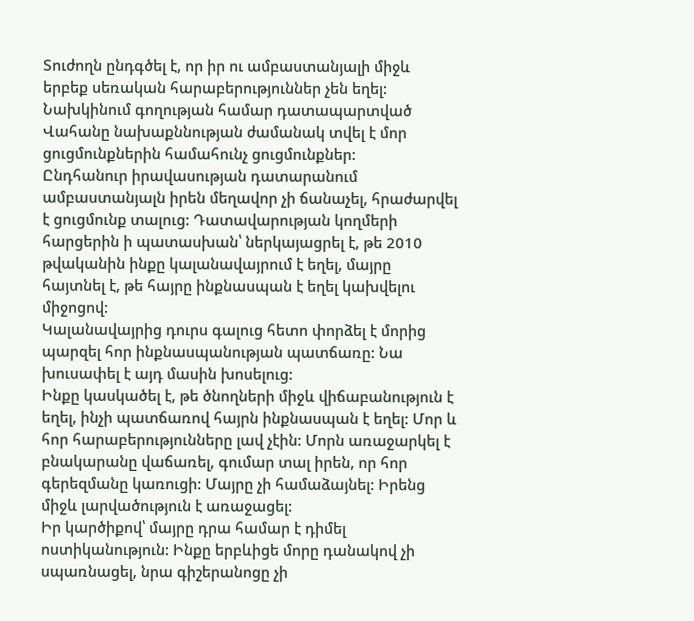Տուժողն ընդգծել է, որ իր ու ամբաստանյալի միջև երբեք սեռական հարաբերություններ չեն եղել:
Նախկինում գողության համար դատապարտված Վահանը նախաքննության ժամանակ տվել է մոր ցուցմունքներին համահունչ ցուցմունքներ:
Ընդհանուր իրավասության դատարանում ամբաստանյալն իրեն մեղավոր չի ճանաչել, հրաժարվել է ցուցմունք տալուց: Դատավարության կողմերի հարցերին ի պատասխան՝ ներկայացրել է, թե 2010 թվականին ինքը կալանավայրում է եղել, մայրը հայտնել է, թե հայրը ինքնասպան է եղել կախվելու միջոցով:
Կալանավայրից դուրս գալուց հետո փորձել է մորից պարզել հոր ինքնասպանության պատճառը: Նա խուսափել է այդ մասին խոսելուց:
Ինքը կասկածել է, թե ծնողների միջև վիճաբանություն է եղել, ինչի պատճառով հայրն ինքնասպան է եղել: Մոր և հոր հարաբերությունները լավ չէին: Մորն առաջարկել է բնակարանը վաճառել, գումար տալ իրեն, որ հոր գերեզմանը կառուցի: Մայրը չի համաձայնել: Իրենց միջև լարվածություն է առաջացել:
Իր կարծիքով՝ մայրը դրա համար է դիմել ոստիկանություն: Ինքը երբևիցե մորը դանակով չի սպառնացել, նրա գիշերանոցը չի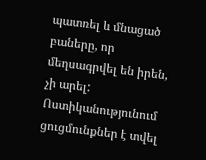պատռել և մնացած բաները, որ մեղսագրվել են իրեն, չի արել:
Ոստիկանությունում ցուցմունքներ է տվել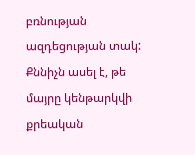բռնության ազդեցության տակ: Քննիչն ասել է, թե մայրը կենթարկվի քրեական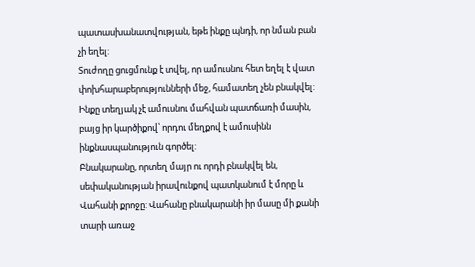պատասխանատվության, եթե ինքը պնդի, որ նման բան չի եղել:
Տուժողը ցուցմունք է տվել, որ ամուսնու հետ եղել է վատ փոխհարաբերությունների մեջ, համատեղ չեն բնակվել: Ինքը տեղյակ չէ ամուսնու մահվան պատճառի մասին, բայց իր կարծիքով՝ որդու մեղքով է ամուսինն ինքնասպանություն գործել:
Բնակարանը, որտեղ մայր ու որդի բնակվել են, սեփականության իրավունքով պատկանում է մորը և Վահանի քրոջը: Վահանը բնակարանի իր մասը մի քանի տարի առաջ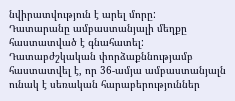նվիրատվություն է արել մորը:
Դատարանը ամբաստանյալի մեղքը հաստատված է գնահատել:
Դատաբժշկական փորձաքննությամբ հաստատվել է, որ 36-ամյա ամբաստանյալն ունակ է սեռական հարաբերություններ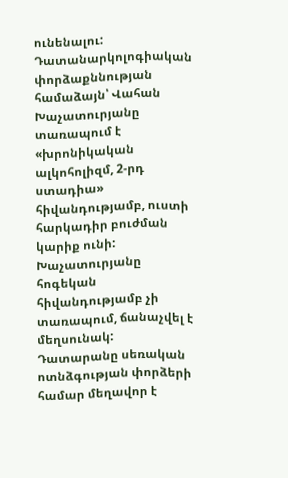ունենալու:
Դատանարկոլոգիական փորձաքննության համաձայն՝ Վահան Խաչատուրյանը տառապում է «խրոնիկական ալկոհոլիզմ, 2-րդ ստադիա» հիվանդությամբ, ուստի հարկադիր բուժման կարիք ունի:
Խաչատուրյանը հոգեկան հիվանդությամբ չի տառապում, ճանաչվել է մեղսունակ:
Դատարանը սեռական ոտնձգության փորձերի համար մեղավոր է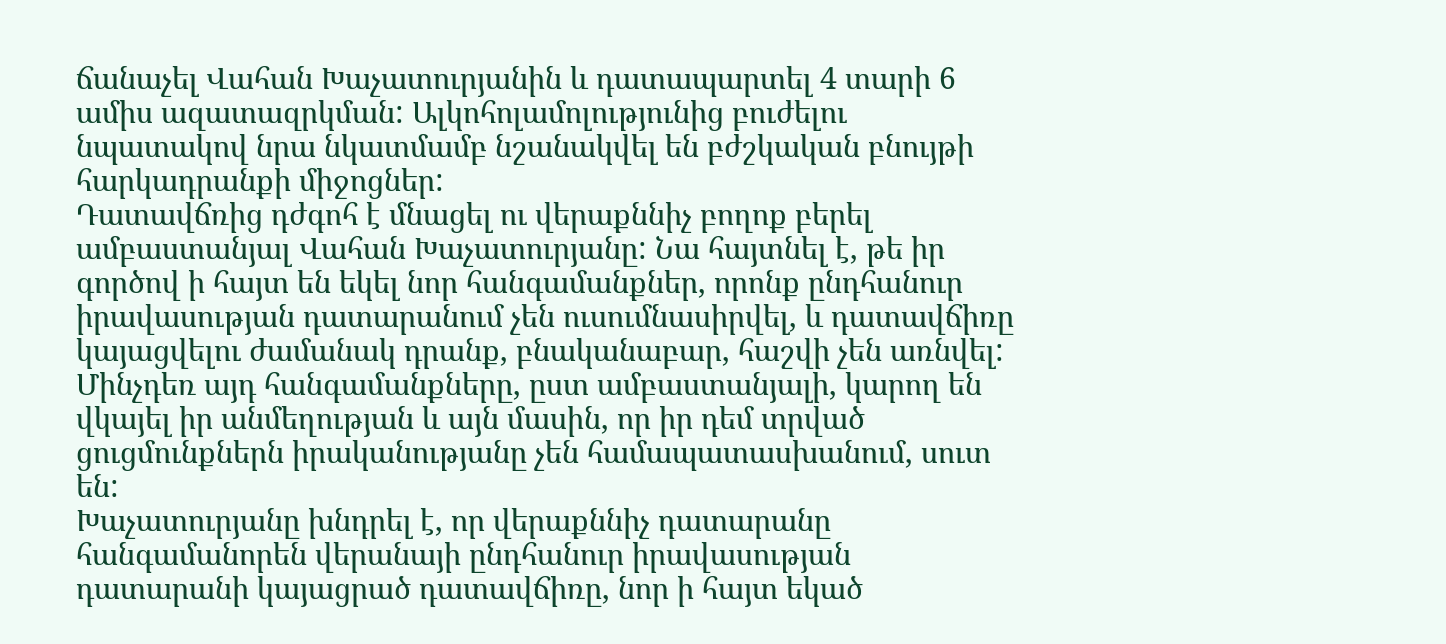ճանաչել Վահան Խաչատուրյանին և դատապարտել 4 տարի 6 ամիս ազատազրկման: Ալկոհոլամոլությունից բուժելու նպատակով նրա նկատմամբ նշանակվել են բժշկական բնույթի հարկադրանքի միջոցներ:
Դատավճռից դժգոհ է մնացել ու վերաքննիչ բողոք բերել ամբաստանյալ Վահան Խաչատուրյանը: Նա հայտնել է, թե իր գործով ի հայտ են եկել նոր հանգամանքներ, որոնք ընդհանուր իրավասության դատարանում չեն ուսումնասիրվել, և դատավճիռը կայացվելու ժամանակ դրանք, բնականաբար, հաշվի չեն առնվել: Մինչդեռ այդ հանգամանքները, ըստ ամբաստանյալի, կարող են վկայել իր անմեղության և այն մասին, որ իր դեմ տրված ցուցմունքներն իրականությանը չեն համապատասխանում, սուտ են:
Խաչատուրյանը խնդրել է, որ վերաքննիչ դատարանը հանգամանորեն վերանայի ընդհանուր իրավասության դատարանի կայացրած դատավճիռը, նոր ի հայտ եկած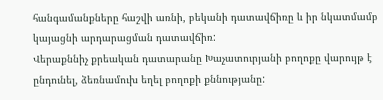հանգամանքները հաշվի առնի, բեկանի դատավճիռը և իր նկատմամբ կայացնի արդարացման դատավճիռ:
Վերաքննիչ քրեական դատարանը Խաչատուրյանի բողոքը վարույթ է ընդունել, ձեռնամուխ եղել բողոքի քննությանը: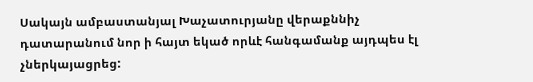Սակայն ամբաստանյալ Խաչատուրյանը վերաքննիչ դատարանում նոր ի հայտ եկած որևէ հանգամանք այդպես էլ չներկայացրեց: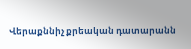Վերաքննիչ քրեական դատարանն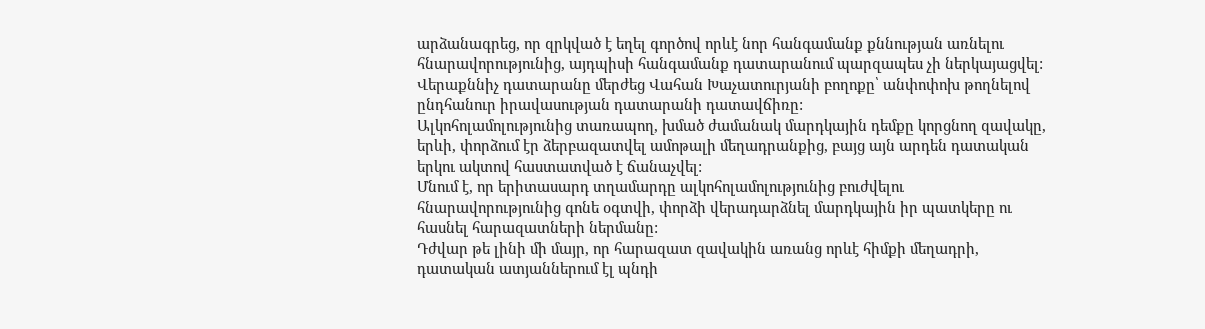արձանագրեց, որ զրկված է եղել գործով որևէ նոր հանգամանք քննության առնելու հնարավորությունից, այդպիսի հանգամանք դատարանում պարզապես չի ներկայացվել:
Վերաքննիչ դատարանը մերժեց Վահան Խաչատուրյանի բողոքը՝ անփոփոխ թողնելով ընդհանուր իրավասության դատարանի դատավճիռը:
Ալկոհոլամոլությունից տառապող, խմած ժամանակ մարդկային դեմքը կորցնող զավակը, երևի, փորձում էր ձերբազատվել ամոթալի մեղադրանքից, բայց այն արդեն դատական երկու ակտով հաստատված է ճանաչվել:
Մնում է, որ երիտասարդ տղամարդը ալկոհոլամոլությունից բուժվելու հնարավորությունից գոնե օգտվի, փորձի վերադարձնել մարդկային իր պատկերը ու հասնել հարազատների ներմանը:
Դժվար թե լինի մի մայր, որ հարազատ զավակին առանց որևէ հիմքի մեղադրի, դատական ատյաններում էլ պնդի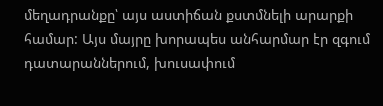մեղադրանքը՝ այս աստիճան քստմնելի արարքի համար: Այս մայրը խորապես անհարմար էր զգում դատարաններում, խուսափում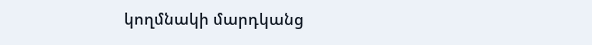կողմնակի մարդկանց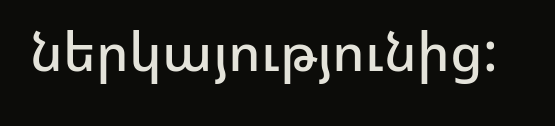ներկայությունից: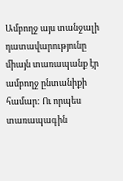Ամբողջ այս տանջալի դատավարությունը միայն տառապանք էր ամբողջ ընտանիքի համար: Ու որպես տառապագին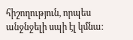հիշողություն, որպես անջնջելի սպի էլ կմնա: